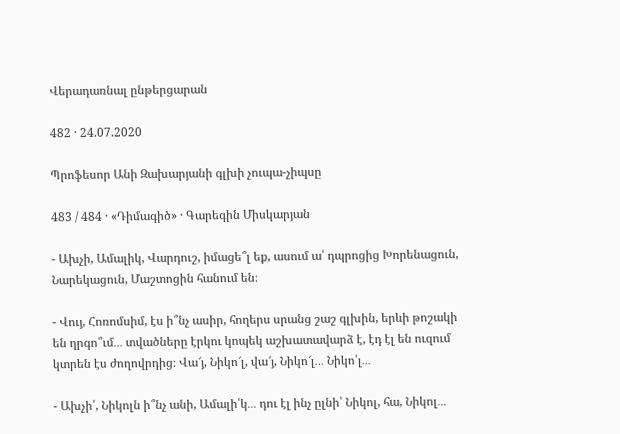Վերադառնալ ընթերցարան

482 · 24.07.2020

Պրոֆեսոր Անի Զախարյանի գլխի չուպա-չիպսը

483 / 484 · «Դիմագիծ» · Գարեգին Միսկարյան

- Ախչի, Ամալիկ, Վարդուշ, իմացե՞լ եք, ասում ա՝ դպրոցից Խորենացուն, Նարեկացուն, Մաշտոցին հանում են։

- Վույ, Հոռոմսիմ, էս ի՞նչ ասիր, հողերս սրանց շաշ գլխին, երևի թոշակի են ղրգո՞ւմ․․․ տվածները էրկու կոպեկ աշխատավարձ է, էդ էլ են ուզում կտրեն էս ժողովրդից։ Վա՜յ, Նիկո՜լ, վա՜յ, Նիկո՜լ․․․ Նիկո՛լ․․․

- Ախչի՛, Նիկոլն ի՞նչ անի, Ամալի՛կ․․․ դու էլ ինչ ըլնի՝ Նիկոլ, հա, Նիկոլ․․․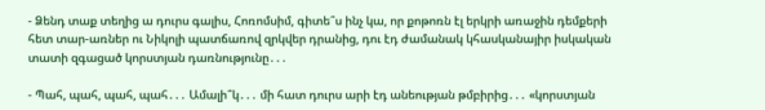- Ձենդ տաք տեղից ա դուրս գալիս, Հոռոմսիմ, գիտե՞ս ինչ կա, որ քոթոռն էլ երկրի առաջին դեմքերի հետ տար-առներ ու Նիկոլի պատճառով զրկվեր դրանից, դու էդ ժամանակ կհասկանայիր իսկական տատի զգացած կորստյան դառնությունը․․․

- Պահ, պահ, պահ, պահ․․․ Ամալի՞կ․․․ մի հատ դուրս արի էդ անեության թմբիրից․․․ «կորստյան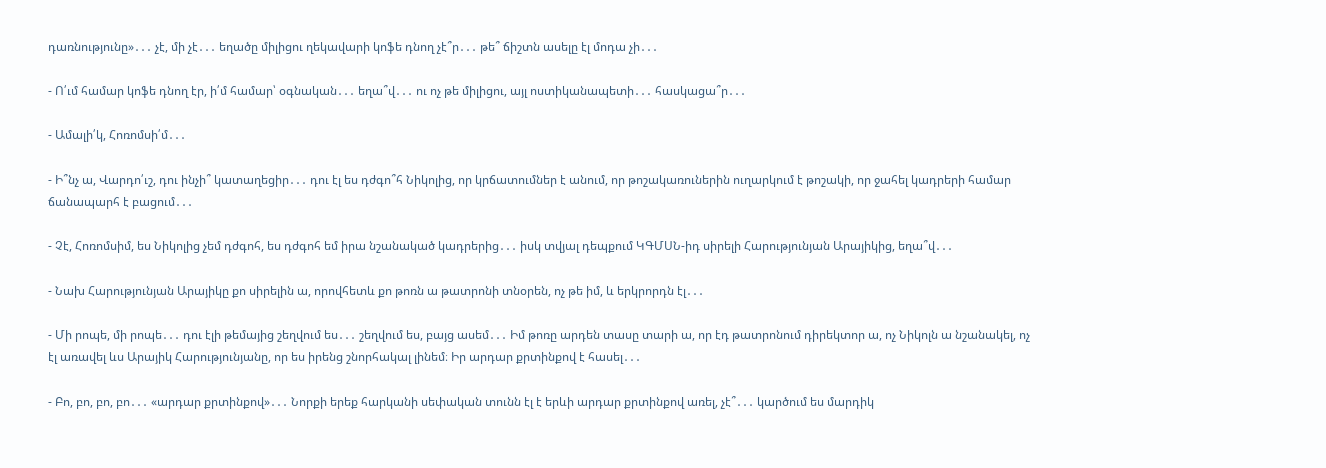դառնությունը»․․․ չէ, մի չէ․․․ եղածը միլիցու ղեկավարի կոֆե դնող չէ՞ր․․․ թե՞ ճիշտն ասելը էլ մոդա չի․․․

- Ո՛ւմ համար կոֆե դնող էր, ի՛մ համար՝ օգնական․․․ եղա՞վ․․․ ու ոչ թե միլիցու, այլ ոստիկանապետի․․․ հասկացա՞ր․․․

- Ամալի՛կ, Հոռոմսի՛մ․․․

- Ի՞նչ ա, Վարդո՛ւշ, դու ինչի՞ կատաղեցիր․․․ դու էլ ես դժգո՞հ Նիկոլից, որ կրճատումներ է անում, որ թոշակառուներին ուղարկում է թոշակի, որ ջահել կադրերի համար ճանապարհ է բացում․․․

- Չէ, Հոռոմսիմ, ես Նիկոլից չեմ դժգոհ, ես դժգոհ եմ իրա նշանակած կադրերից․․․ իսկ տվյալ դեպքում ԿԳՄՍՆ-իդ սիրելի Հարությունյան Արայիկից, եղա՞վ․․․

- Նախ Հարությունյան Արայիկը քո սիրելին ա, որովհետև քո թոռն ա թատրոնի տնօրեն, ոչ թե իմ, և երկրորդն էլ․․․

- Մի րոպե, մի րոպե․․․ դու էլի թեմայից շեղվում ես․․․ շեղվում ես, բայց ասեմ․․․ Իմ թոռը արդեն տասը տարի ա, որ էդ թատրոնում դիրեկտոր ա, ոչ Նիկոլն ա նշանակել, ոչ էլ առավել ևս Արայիկ Հարությունյանը, որ ես իրենց շնորհակալ լինեմ։ Իր արդար քրտինքով է հասել․․․

- Բո, բո, բո, բո․․․ «արդար քրտինքով»․․․ Նորքի երեք հարկանի սեփական տունն էլ է երևի արդար քրտինքով առել, չէ՞․․․ կարծում ես մարդիկ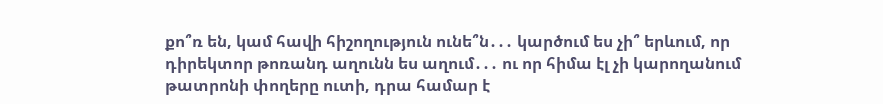քո՞ռ են, կամ հավի հիշողություն ունե՞ն․․․ կարծում ես չի՞ երևում, որ դիրեկտոր թոռանդ աղունն ես աղում․․․ ու որ հիմա էլ չի կարողանում թատրոնի փողերը ուտի, դրա համար է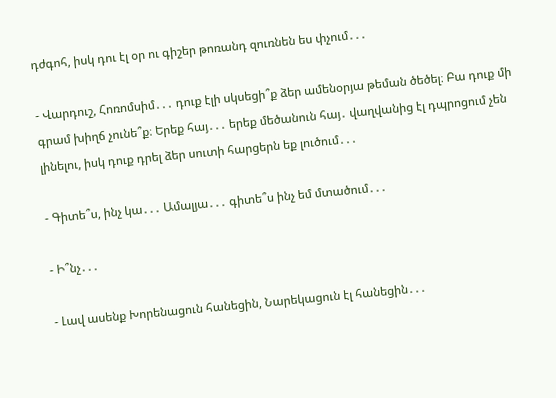դժգոհ, իսկ դու էլ օր ու գիշեր թոռանդ զուռնեն ես փչում․․․

- Վարդուշ, Հոռոմսիմ․․․ դուք էլի սկսեցի՞ք ձեր ամենօրյա թեման ծեծել։ Բա դուք մի գրամ խիղճ չունե՞ք։ Երեք հայ․․․ երեք մեծանուն հայ․ վաղվանից էլ դպրոցում չեն լինելու, իսկ դուք դրել ձեր սուտի հարցերն եք լուծում․․․

- Գիտե՞ս, ինչ կա․․․ Ամալյա․․․ գիտե՞ս ինչ եմ մտածում․․․

- Ի՞նչ․․․

- Լավ ասենք Խորենացուն հանեցին, Նարեկացուն էլ հանեցին․․․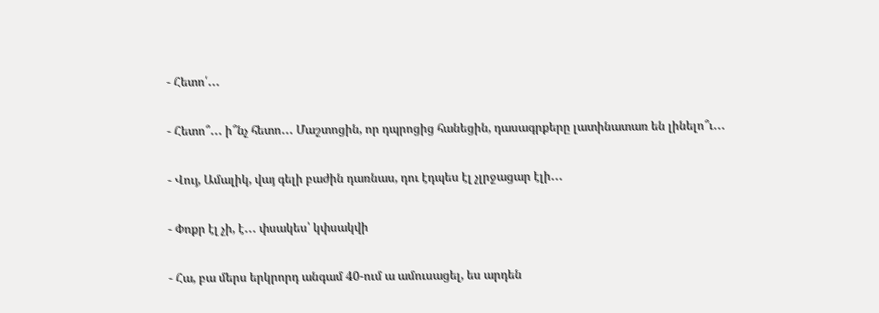- Հետո՛․․․

- Հետո՞․․․ ի՞նչ հետո․․․ Մաշտոցին, որ դպրոցից հանեցին, դասագրքերը լատինատառ են լինելո՞ւ․․․

- Վույ, Ամալիկ, վայ գելի բաժին դառնաս, դու էդպես էլ չլրջացար էլի․․․

- Փոքր էլ չի, է․․․ փսակես՝ կփսակվի

- Հա, բա մերս երկրորդ անգամ 40-ում ա ամուսացել, ես արդեն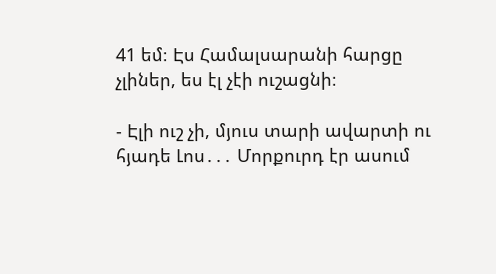41 եմ։ Էս Համալսարանի հարցը չլիներ, ես էլ չէի ուշացնի։

- Էլի ուշ չի, մյուս տարի ավարտի ու հյադե Լոս․․․ Մորքուրդ էր ասում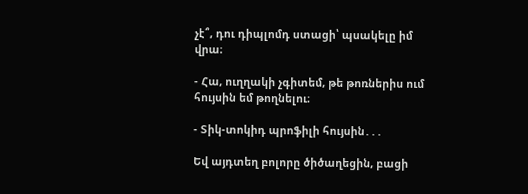չէ՞, դու դիպլոմդ ստացի՝ պսակելը իմ վրա։

- Հա, ուղղակի չգիտեմ, թե թոռներիս ում հույսին եմ թողնելու։

- Տիկ-տոկիդ պրոֆիլի հույսին․․․

Եվ այդտեղ բոլորը ծիծաղեցին, բացի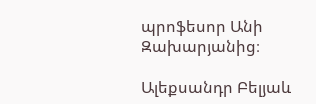պրոֆեսոր Անի Զախարյանից։

Ալեքսանդր Բելյաև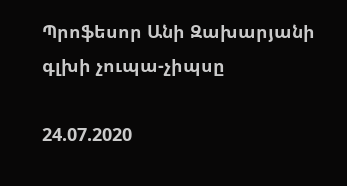Պրոֆեսոր Անի Զախարյանի գլխի չուպա-չիպսը

24.07.2020